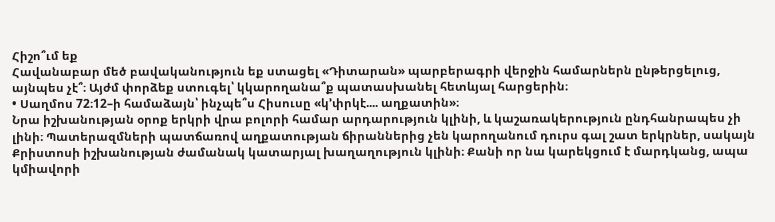Հիշո՞ւմ եք
Հավանաբար մեծ բավականություն եք ստացել «Դիտարան» պարբերագրի վերջին համարներն ընթերցելուց, այնպես չէ՞։ Այժմ փորձեք ստուգել՝ կկարողանա՞ք պատասխանել հետևյալ հարցերին։
• Սաղմոս 72։12–ի համաձայն՝ ինչպե՞ս Հիսուսը «կ’փրկէ.... աղքատին»։
Նրա իշխանության օրոք երկրի վրա բոլորի համար արդարություն կլինի, և կաշառակերություն ընդհանրապես չի լինի։ Պատերազմների պատճառով աղքատության ճիրաններից չեն կարողանում դուրս գալ շատ երկրներ, սակայն Քրիստոսի իշխանության ժամանակ կատարյալ խաղաղություն կլինի։ Քանի որ նա կարեկցում է մարդկանց, ապա կմիավորի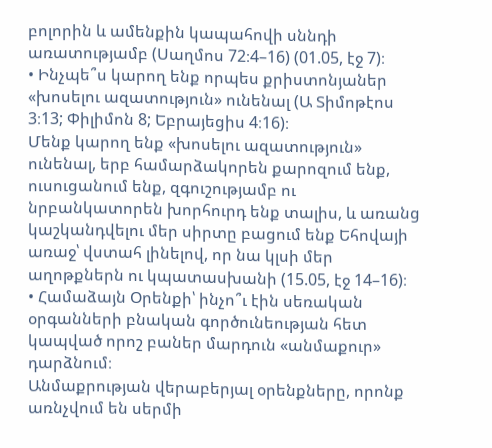բոլորին և ամենքին կապահովի սննդի առատությամբ (Սաղմոս 72։4–16) (01.05, էջ 7)։
• Ինչպե՞ս կարող ենք որպես քրիստոնյաներ «խոսելու ազատություն» ունենալ (Ա Տիմոթէոս 3։13; Փիլիմոն 8; Եբրայեցիս 4։16)։
Մենք կարող ենք «խոսելու ազատություն» ունենալ, երբ համարձակորեն քարոզում ենք, ուսուցանում ենք, զգուշությամբ ու նրբանկատորեն խորհուրդ ենք տալիս, և առանց կաշկանդվելու մեր սիրտը բացում ենք Եհովայի առաջ՝ վստահ լինելով, որ նա կլսի մեր աղոթքներն ու կպատասխանի (15.05, էջ 14–16)։
• Համաձայն Օրենքի՝ ինչո՞ւ էին սեռական օրգանների բնական գործունեության հետ կապված որոշ բաներ մարդուն «անմաքուր» դարձնում։
Անմաքրության վերաբերյալ օրենքները, որոնք առնչվում են սերմի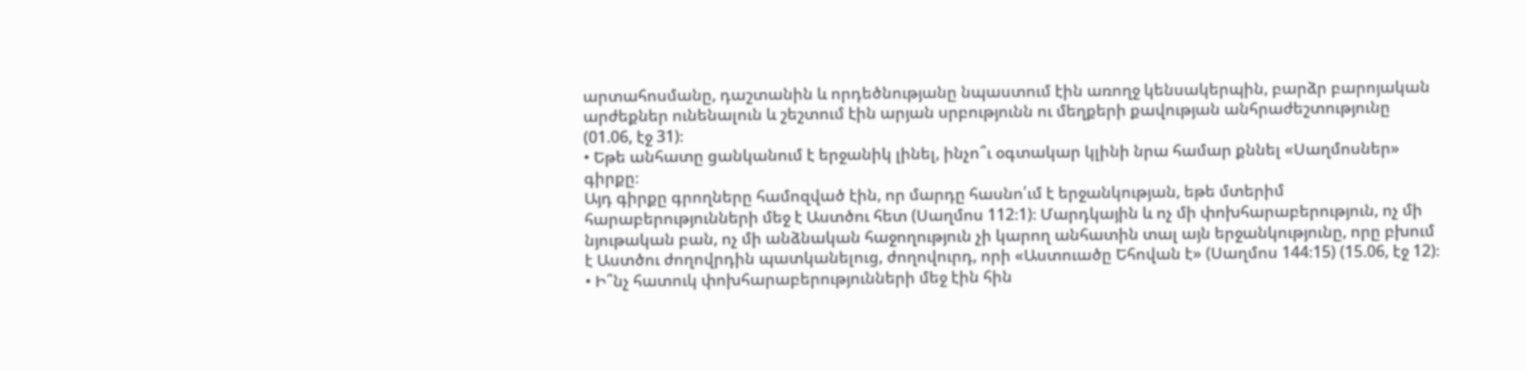արտահոսմանը, դաշտանին և որդեծնությանը նպաստում էին առողջ կենսակերպին, բարձր բարոյական արժեքներ ունենալուն և շեշտում էին արյան սրբությունն ու մեղքերի քավության անհրաժեշտությունը (01.06, էջ 31)։
• Եթե անհատը ցանկանում է երջանիկ լինել, ինչո՞ւ օգտակար կլինի նրա համար քննել «Սաղմոսներ» գիրքը։
Այդ գիրքը գրողները համոզված էին, որ մարդը հասնո՛ւմ է երջանկության, եթե մտերիմ հարաբերությունների մեջ է Աստծու հետ (Սաղմոս 112։1)։ Մարդկային և ոչ մի փոխհարաբերություն, ոչ մի նյութական բան, ոչ մի անձնական հաջողություն չի կարող անհատին տալ այն երջանկությունը, որը բխում է Աստծու ժողովրդին պատկանելուց, ժողովուրդ, որի «Աստուածը Եհովան է» (Սաղմոս 144։15) (15.06, էջ 12)։
• Ի՞նչ հատուկ փոխհարաբերությունների մեջ էին հին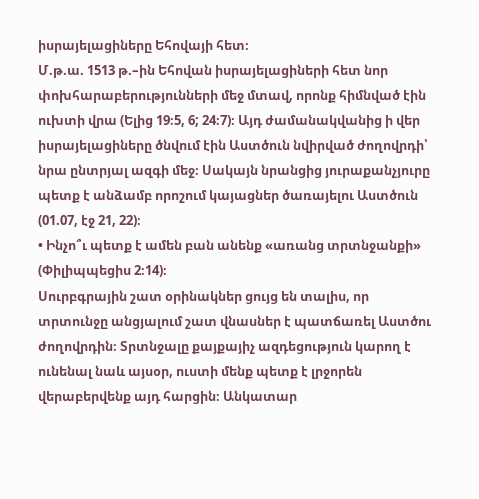իսրայելացիները Եհովայի հետ։
Մ.թ.ա. 1513 թ.–ին Եհովան իսրայելացիների հետ նոր փոխհարաբերությունների մեջ մտավ, որոնք հիմնված էին ուխտի վրա (Ելից 19։5, 6; 24։7)։ Այդ ժամանակվանից ի վեր իսրայելացիները ծնվում էին Աստծուն նվիրված ժողովրդի՝ նրա ընտրյալ ազգի մեջ։ Սակայն նրանցից յուրաքանչյուրը պետք է անձամբ որոշում կայացներ ծառայելու Աստծուն (01.07, էջ 21, 22)։
• Ինչո՞ւ պետք է ամեն բան անենք «առանց տրտնջանքի» (Փիլիպպեցիս 2։14)։
Սուրբգրային շատ օրինակներ ցույց են տալիս, որ տրտունջը անցյալում շատ վնասներ է պատճառել Աստծու ժողովրդին։ Տրտնջալը քայքայիչ ազդեցություն կարող է ունենալ նաև այսօր, ուստի մենք պետք է լրջորեն վերաբերվենք այդ հարցին։ Անկատար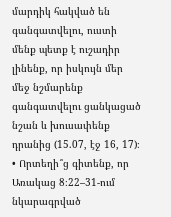մարդիկ հակված են գանգատվելու, ուստի մենք պետք է ուշադիր լինենք, որ իսկույն մեր մեջ նշմարենք գանգատվելու ցանկացած նշան և խուսափենք դրանից (15.07, էջ 16, 17)։
• Որտեղի՞ց գիտենք, որ Առակաց 8։22–31-ում նկարագրված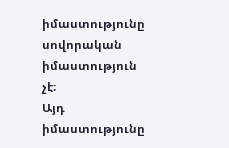իմաստությունը սովորական իմաստություն չէ։
Այդ իմաստությունը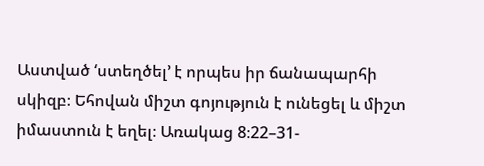Աստված ‘ստեղծել’ է որպես իր ճանապարհի սկիզբ։ Եհովան միշտ գոյություն է ունեցել և միշտ իմաստուն է եղել։ Առակաց 8։22–31-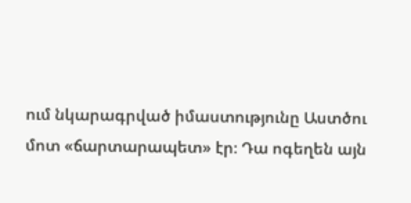ում նկարագրված իմաստությունը Աստծու մոտ «ճարտարապետ» էր։ Դա ոգեղեն այն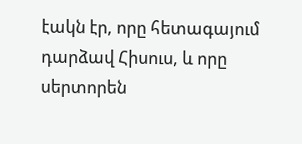էակն էր, որը հետագայում դարձավ Հիսուս, և որը սերտորեն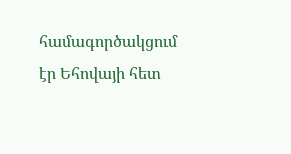համագործակցում էր Եհովայի հետ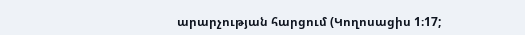արարչության հարցում (Կողոսացիս 1։17;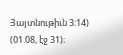Յայտնութիւն 3։14) (01.08, էջ 31)։